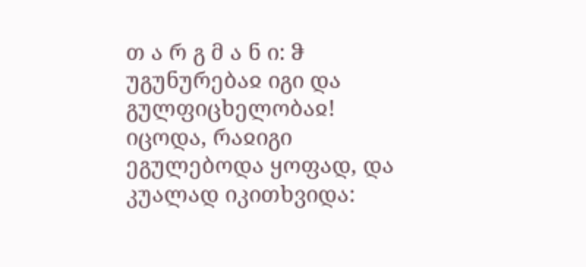თ ა რ გ მ ა ნ ი: ჵ უგუნურებაჲ იგი და გულფიცხელობაჲ! იცოდა, რაჲიგი ეგულებოდა ყოფად, და კუალად იკითხვიდა: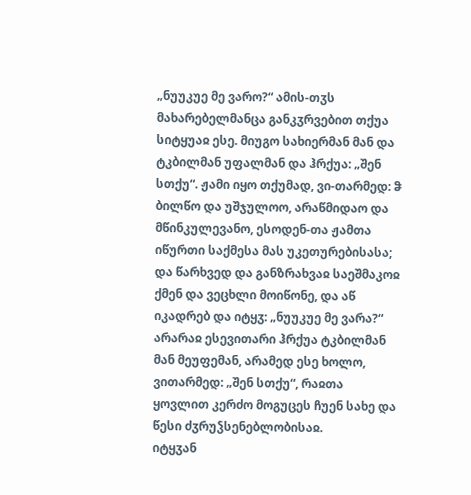„ნუუკუე მე ვარო?“ ამის-თჳს მახარებელმანცა განკჳრვებით თქუა სიტყუაჲ ესე. მიუგო სახიერმან მან და ტკბილმან უფალმან და ჰრქუა: „შენ სთქუ“. ჟამი იყო თქუმად, ვი-თარმედ: ჵ ბილწო და უშჯულოო, არაწმიდაო და მწინკულევანო, ესოდენ-თა ჟამთა იწურთი საქმესა მას უკეთურებისასა; და წარხვედ და განზრახვაჲ საეშმაკოჲ ქმენ და ვეცხლი მოიწონე, და აწ იკადრებ და იტყჳ: „ნუუკუე მე ვარა?“ არარაჲ ესევითარი ჰრქუა ტკბილმან მან მეუფემან, არამედ ესე ხოლო, ვითარმედ: „შენ სთქუ“, რაჲთა ყოვლით კერძო მოგუცეს ჩუენ სახე და წესი ძჳრუჴსენებლობისაჲ.
იტყჳან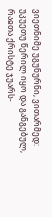ვიეთნიმე უგუნურნი, ვითარმედ: უკუეთუ წერილ იყო და განგებულ, რაჲთა ქრისტე ჯუარს-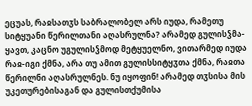ეცუას, რაჲსათჳს საბრალობელ არს იუდა, რამეთუ სიტყუანი წერილთანი აღასრულნა? არამედ გულისჴმა-ყავთ, კაცნო უგულისჴმოდ მეტყუელნო, ვითარმედ იუდა რაჲ-იგი ქმნა, არა თუ ამით გულისსიტყჳთა ქმნა, რაჲთა წერილნი აღასრულნეს. ნუ იყოფინ! არამედ თჳსისა მის უკეთურებისაგან და გულისთქუმისა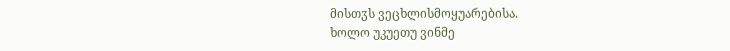მისთჳს ვეცხლისმოყუარებისა.
ხოლო უკუეთუ ვინმე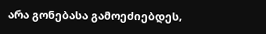არა გონებასა გამოეძიებდეს,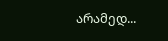არამედ...